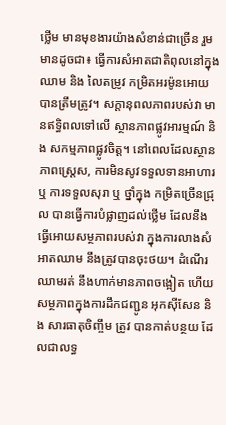ថ្លើម មានមុខងារយ៉ាងសំខាន់ជាច្រើន រួមមានដូចជា៖ ធ្វើការសំអាតជាតិពុលនៅក្នុងឈាម និង លៃតម្រូវ កម្រិតអរម៉ូនអោយបានត្រឹមត្រូវ។ សក្តានុពលភាពរបស់វា មានឥទ្ធិពលទៅលើ ស្ថានភាពផ្លូវអារម្មណ៍ និង សកម្មភាពផ្លូវចិត្ត។ នៅពេលដែលស្ថានភាពស្ត្រេស, ការមិនសូវទទួលទានអាហារ ឬ ការទទួលសុរា ឬ ថ្នាំក្នុង កម្រិតច្រើនជ្រុល បានធ្វើការបំផ្លាញដល់ថ្លើម ដែលនឹងធ្វើអោយសម្ថភាពរបស់វា ក្នុងការលាងសំអាតឈាម នឹងត្រូវបានចុះថយ។ ដំណើរឈាមរត់ នឹងហាក់មានភាពចង្អៀត ហើយសម្ថភាពក្នុងការដឹកជញ្ជូន អុកស៊ីសែន និង សារធាតុចិញ្ចឹម ត្រូវ បានកាត់បន្ថយ ដែលជាលទ្ធ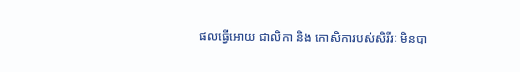ផលធ្វើអោយ ជាលិកា និង កោសិការបស់សិរីរៈ មិនបា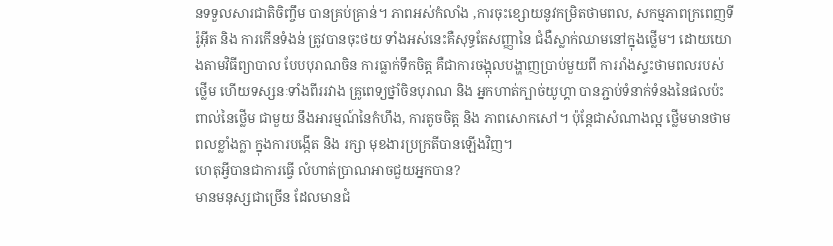នទទួលសារជាតិចិញ្ចឹម បានគ្រប់គ្រាន់។ ភាពអស់កំលាំង ,ការចុះខ្សោយនូវកម្រិតថាមពល, សកម្មភាពក្រពេញទីរ៉ូអ៊ីត និង ការកើនទំងន់ ត្រូវបានចុះថយ ទាំងអស់នេះគឺសុទ្ធតែសញ្ញានៃ ជំងឺស្លាក់ឈាមនៅក្នុងថ្លើម។ ដោយយោងតាមវិធីព្យាបាល បែបបុរាណចិន ការធ្លាក់ទឹកចិត្ត គឺជាការចង្អុលបង្ហាញប្រាប់មួយពី ការរាំងស្ទះថាមពលរបស់ថ្លើម ហើយទស្សនៈទាំងពីររវាង គ្រូពេទ្យថ្នាំចិនបុរាណ និង អ្នកហាត់ក្បាច់យូហ្គា បានភ្ជាប់ទំនាក់ទំនងនៃផលប៉ះពាល់នៃថ្លើម ជាមួយ នឹងអារម្មណ៍នៃកំហឹង, ការតូចចិត្ត និង ភាពសោកសៅ។ ប៉ុន្តែជាសំណាងល្អ ថ្លើមមានថាមពលខ្លាំងក្លា ក្នុងការបង្កើត និង រក្សា មុខងារប្រក្រតីបានឡើងវិញ។
ហេតុអ្វីបានជាការធ្វើ លំហាត់ប្រាណអាចជួយអ្នកបាន?
មានមនុស្សជាច្រើន ដែលមានជំ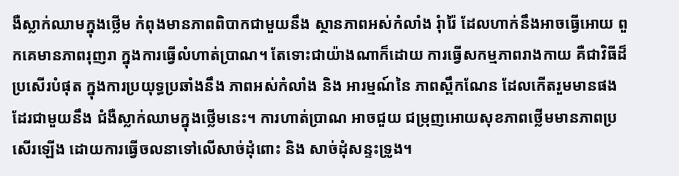ងឺស្លាក់ឈាមក្នុងថ្លើម កំពុងមានភាពពិបាកជាមួយនឹង ស្ថានភាពអស់កំលាំង រុំារ៉ៃ ដែលហាក់នឹងអាចធ្វើអោយ ពួកគេមានភាពរុញរា ក្នុងការធ្វើលំហាត់ប្រាណ។ តែទោះជាយ៉ាងណាក៏ដោយ ការធ្វើសកម្មភាពរាងកាយ គឺជាវិធីដ៏ប្រសើរបំផុត ក្នុងការប្រយុទ្ធប្រឆាំងនឹង ភាពអស់កំលាំង និង អារម្មណ៍នៃ ភាពស្ពឹកណែន ដែលកើតរួមមានផងដែរជាមួយនឹង ជំងឺស្លាក់ឈាមក្នុងថ្លើមនេះ។ ការហាត់ប្រាណ អាចជួយ ជម្រុញអោយសុខភាពថ្លើមមានភាពប្រសើរឡើង ដោយការធ្វើចលនាទៅលើសាច់ដុំពោះ និង សាច់ដុំសន្ទះទ្រូង។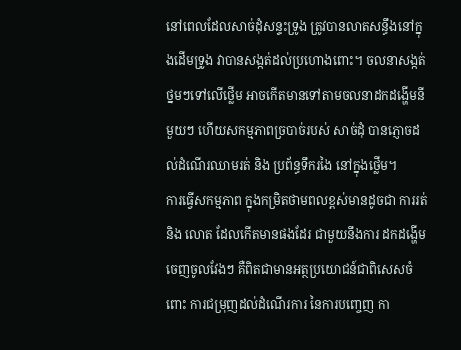នៅពេលដែលសាច់ដុំសន្ទះទ្រូង ត្រូវបានលាតសន្ធឹងនៅក្នុងដើមទ្រូង វាបានសង្កត់ដល់ប្រហោងពោះ។ ចលនាសង្កត់ថ្នមៗទៅលើថ្លើម អាចកើតមានទៅតាមចលនាដកដង្ហើមនីមួយៗ ហើយសកម្មភាពច្របាច់របស់ សាច់ដុំ បានភ្ញោចដល់ដំណើរឈាមរត់ និង ប្រព័ន្ធទឹករងៃ នៅក្នុងថ្លើម។
ការធ្វើសកម្មភាព ក្នុងកម្រិតថាមពលខ្ពស់មានដូចជា ការរត់ និង លោត ដែលកើតមានផងដែរ ជាមួយនឹងការ ដកដង្ហើមចេញចូលវែងៗ គឺពិតជាមានអត្ថប្រយោជន៍ជាពិសេសចំពោះ ការជម្រុញដល់ដំណើរការ នៃការបញ្ចេញ កា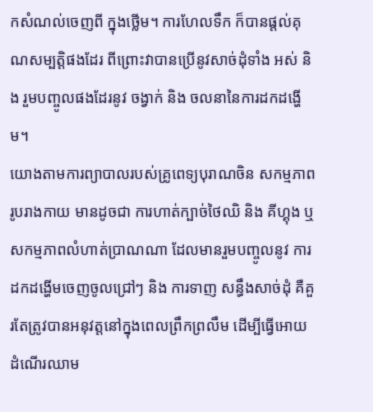កសំណល់ចេញពី ក្នុងថ្លើម។ ការហែលទឹក ក៏បានផ្តល់គុណសម្បត្តិផងដែរ ពីព្រោះវាបានប្រើនូវសាច់ដុំទាំង អស់ និង រួមបញ្ចូលផងដែរនូវ ចង្វាក់ និង ចលនានៃការដកដង្ហើម។
យោងតាមការព្យាបាលរបស់គ្រូពេទ្យបុរាណចិន សកម្មភាពរូបរាងកាយ មានដូចជា ការហាត់ក្បាច់ថៃឈិ និង គីហ្គុង ឬ សកម្មភាពលំហាត់ប្រាណណា ដែលមានរួមបញ្ចូលនូវ ការដកដង្ហើមចេញចូលជ្រៅៗ និង ការទាញ សន្ធឹងសាច់ដុំ គឺគួរតែត្រូវបានអនុវត្តនៅក្នុងពេលព្រឹកព្រលឹម ដើម្បីធ្វើអោយ ដំណើរឈាម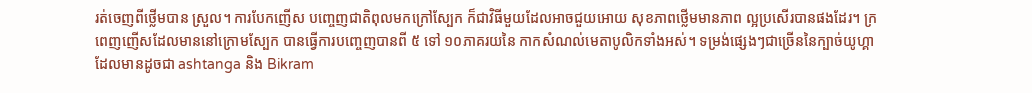រត់ចេញពីថ្លើមបាន ស្រួល។ ការបែកញើស បញ្ចេញជាតិពុលមកក្រៅស្បែក ក៏ជាវិធីមួយដែលអាចជួយអោយ សុខភាពថ្លើមមានភាព ល្អប្រសើរបានផងដែរ។ ក្រពេញញើសដែលមាននៅក្រោមស្បែក បានធ្វើការបញ្ចេញបានពី ៥ ទៅ ១០ភាគរយនៃ កាកសំណល់មេតាបូលិកទាំងអស់។ ទម្រង់ផ្សេងៗជាច្រើននៃក្បាច់យូហ្គា ដែលមានដូចជា ashtanga និង Bikram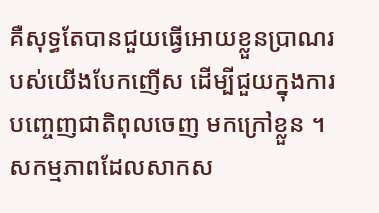គឺសុទ្ធតែបានជួយធ្វើអោយខ្លួនប្រាណរបស់យើងបែកញើស ដើម្បីជួយក្នុងការបញ្ចេញជាតិពុលចេញ មកក្រៅខ្លួន ។
សកម្មភាពដែលសាកស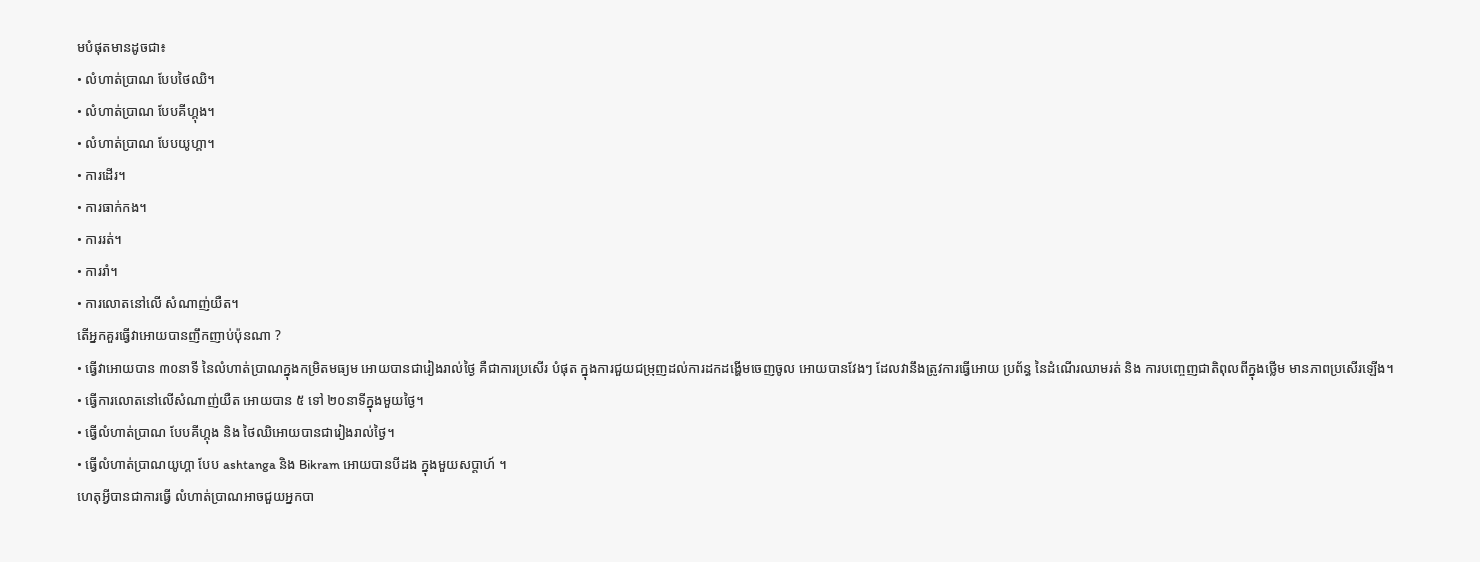មបំផុតមានដូចជា៖
• លំហាត់ប្រាណ បែបថៃឈិ។
• លំហាត់ប្រាណ បែបគីហ្គុង។
• លំហាត់ប្រាណ បែបយូហ្គា។
• ការដើរ។
• ការធាក់កង។
• ការរត់។
• ការរាំ។
• ការលោតនៅលើ សំណាញ់យឺត។
តើអ្នកគួរធ្វើវាអោយបានញឹកញាប់ប៉ុនណា ?
• ធ្វើវាអោយបាន ៣០នាទី នៃលំហាត់ប្រាណក្នុងកម្រិតមធ្យម អោយបានជារៀងរាល់ថ្ងៃ គឺជាការប្រសើរ បំផុត ក្នុងការជួយជម្រុញដល់ការដកដង្ហើមចេញចូល អោយបានវែងៗ ដែលវានឹងត្រូវការធ្វើអោយ ប្រព័ន្ធ នៃដំណើរឈាមរត់ និង ការបញ្ចេញជាតិពុលពីក្នុងថ្លើម មានភាពប្រសើរឡើង។
• ធ្វើការលោតនៅលើសំណាញ់យឺត អោយបាន ៥ ទៅ ២០នាទីក្នុងមួយថ្ងៃ។
• ធ្វើលំហាត់ប្រាណ បែបគីហ្គុង និង ថៃឈិអោយបានជារៀងរាល់ថ្ងៃ។
• ធ្វើលំហាត់ប្រាណយូហ្គា បែប ashtanga និង Bikram អោយបានបីដង ក្នុងមួយសប្តាហ៍ ។
ហេតុអ្វីបានជាការធ្វើ លំហាត់ប្រាណអាចជួយអ្នកបា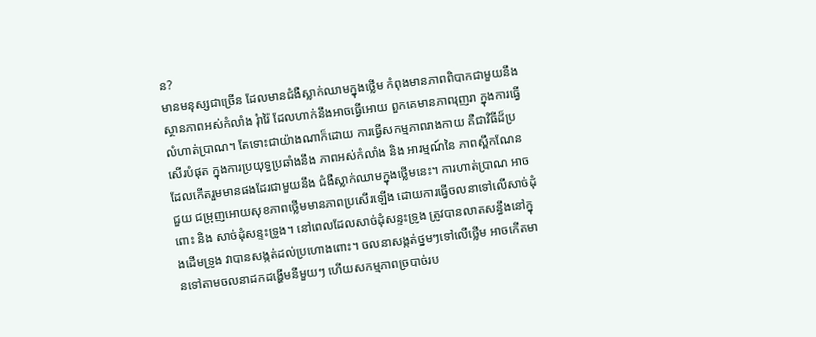ន?
មានមនុស្សជាច្រើន ដែលមានជំងឺស្លាក់ឈាមក្នុងថ្លើម កំពុងមានភាពពិបាកជាមួយនឹង ស្ថានភាពអស់កំលាំង រុំារ៉ៃ ដែលហាក់នឹងអាចធ្វើអោយ ពួកគេមានភាពរុញរា ក្នុងការធ្វើលំហាត់ប្រាណ។ តែទោះជាយ៉ាងណាក៏ដោយ ការធ្វើសកម្មភាពរាងកាយ គឺជាវិធីដ៏ប្រសើរបំផុត ក្នុងការប្រយុទ្ធប្រឆាំងនឹង ភាពអស់កំលាំង និង អារម្មណ៍នៃ ភាពស្ពឹកណែន ដែលកើតរួមមានផងដែរជាមួយនឹង ជំងឺស្លាក់ឈាមក្នុងថ្លើមនេះ។ ការហាត់ប្រាណ អាចជួយ ជម្រុញអោយសុខភាពថ្លើមមានភាពប្រសើរឡើង ដោយការធ្វើចលនាទៅលើសាច់ដុំពោះ និង សាច់ដុំសន្ទះទ្រូង។ នៅពេលដែលសាច់ដុំសន្ទះទ្រូង ត្រូវបានលាតសន្ធឹងនៅក្នុងដើមទ្រូង វាបានសង្កត់ដល់ប្រហោងពោះ។ ចលនាសង្កត់ថ្នមៗទៅលើថ្លើម អាចកើតមានទៅតាមចលនាដកដង្ហើមនីមួយៗ ហើយសកម្មភាពច្របាច់រប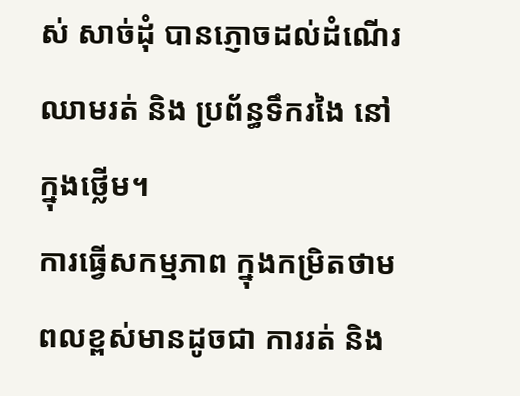ស់ សាច់ដុំ បានភ្ញោចដល់ដំណើរឈាមរត់ និង ប្រព័ន្ធទឹករងៃ នៅក្នុងថ្លើម។
ការធ្វើសកម្មភាព ក្នុងកម្រិតថាមពលខ្ពស់មានដូចជា ការរត់ និង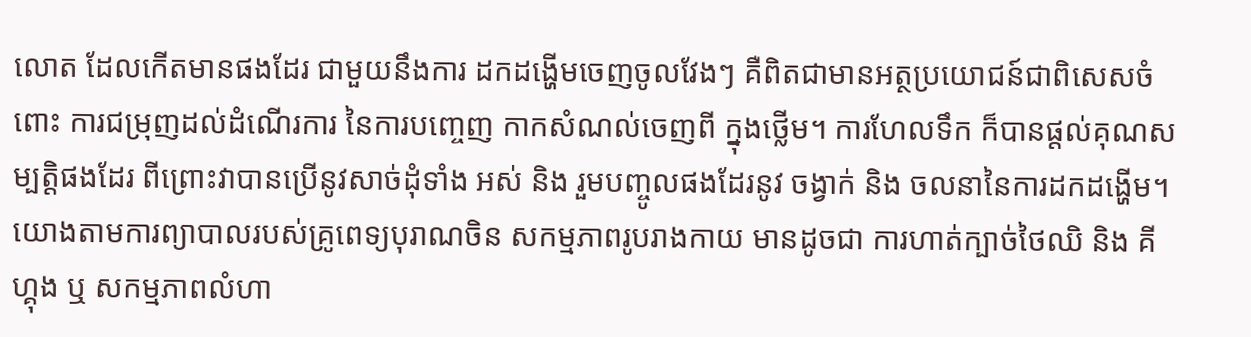លោត ដែលកើតមានផងដែរ ជាមួយនឹងការ ដកដង្ហើមចេញចូលវែងៗ គឺពិតជាមានអត្ថប្រយោជន៍ជាពិសេសចំពោះ ការជម្រុញដល់ដំណើរការ នៃការបញ្ចេញ កាកសំណល់ចេញពី ក្នុងថ្លើម។ ការហែលទឹក ក៏បានផ្តល់គុណសម្បត្តិផងដែរ ពីព្រោះវាបានប្រើនូវសាច់ដុំទាំង អស់ និង រួមបញ្ចូលផងដែរនូវ ចង្វាក់ និង ចលនានៃការដកដង្ហើម។
យោងតាមការព្យាបាលរបស់គ្រូពេទ្យបុរាណចិន សកម្មភាពរូបរាងកាយ មានដូចជា ការហាត់ក្បាច់ថៃឈិ និង គីហ្គុង ឬ សកម្មភាពលំហា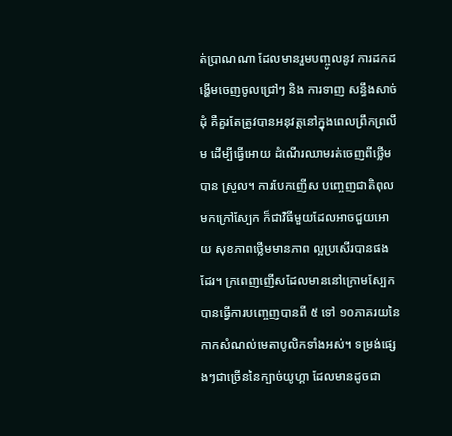ត់ប្រាណណា ដែលមានរួមបញ្ចូលនូវ ការដកដង្ហើមចេញចូលជ្រៅៗ និង ការទាញ សន្ធឹងសាច់ដុំ គឺគួរតែត្រូវបានអនុវត្តនៅក្នុងពេលព្រឹកព្រលឹម ដើម្បីធ្វើអោយ ដំណើរឈាមរត់ចេញពីថ្លើមបាន ស្រួល។ ការបែកញើស បញ្ចេញជាតិពុលមកក្រៅស្បែក ក៏ជាវិធីមួយដែលអាចជួយអោយ សុខភាពថ្លើមមានភាព ល្អប្រសើរបានផងដែរ។ ក្រពេញញើសដែលមាននៅក្រោមស្បែក បានធ្វើការបញ្ចេញបានពី ៥ ទៅ ១០ភាគរយនៃ កាកសំណល់មេតាបូលិកទាំងអស់។ ទម្រង់ផ្សេងៗជាច្រើននៃក្បាច់យូហ្គា ដែលមានដូចជា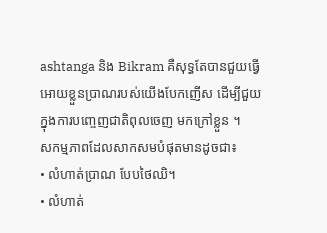ashtanga និង Bikram គឺសុទ្ធតែបានជួយធ្វើអោយខ្លួនប្រាណរបស់យើងបែកញើស ដើម្បីជួយក្នុងការបញ្ចេញជាតិពុលចេញ មកក្រៅខ្លួន ។
សកម្មភាពដែលសាកសមបំផុតមានដូចជា៖
• លំហាត់ប្រាណ បែបថៃឈិ។
• លំហាត់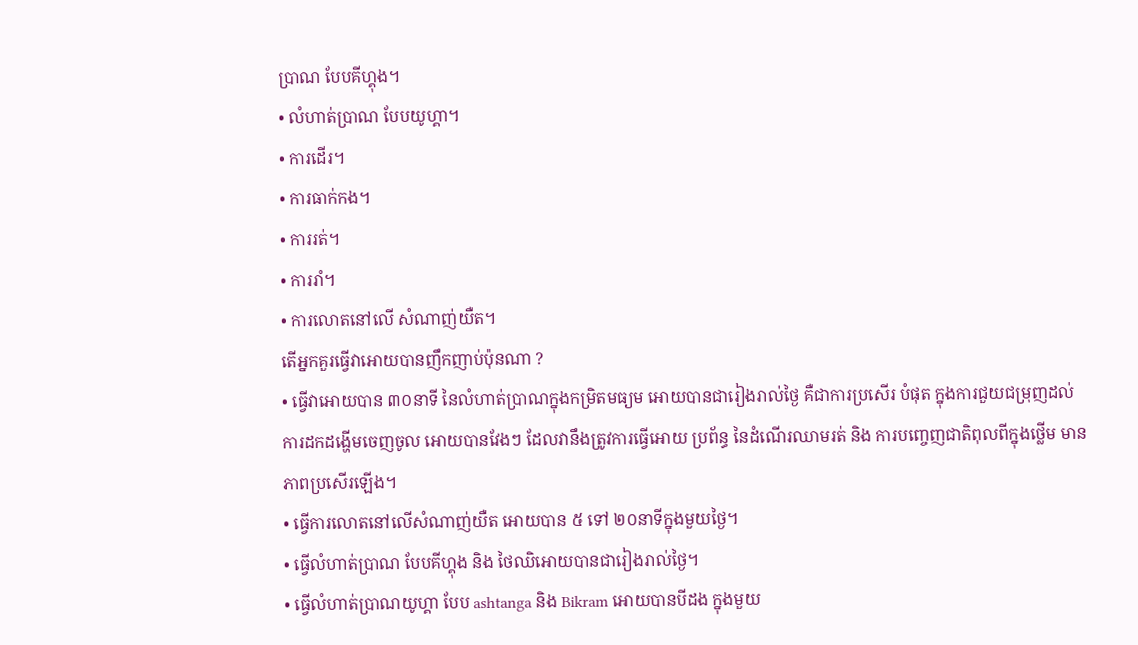ប្រាណ បែបគីហ្គុង។
• លំហាត់ប្រាណ បែបយូហ្គា។
• ការដើរ។
• ការធាក់កង។
• ការរត់។
• ការរាំ។
• ការលោតនៅលើ សំណាញ់យឺត។
តើអ្នកគួរធ្វើវាអោយបានញឹកញាប់ប៉ុនណា ?
• ធ្វើវាអោយបាន ៣០នាទី នៃលំហាត់ប្រាណក្នុងកម្រិតមធ្យម អោយបានជារៀងរាល់ថ្ងៃ គឺជាការប្រសើរ បំផុត ក្នុងការជួយជម្រុញដល់ការដកដង្ហើមចេញចូល អោយបានវែងៗ ដែលវានឹងត្រូវការធ្វើអោយ ប្រព័ន្ធ នៃដំណើរឈាមរត់ និង ការបញ្ចេញជាតិពុលពីក្នុងថ្លើម មានភាពប្រសើរឡើង។
• ធ្វើការលោតនៅលើសំណាញ់យឺត អោយបាន ៥ ទៅ ២០នាទីក្នុងមួយថ្ងៃ។
• ធ្វើលំហាត់ប្រាណ បែបគីហ្គុង និង ថៃឈិអោយបានជារៀងរាល់ថ្ងៃ។
• ធ្វើលំហាត់ប្រាណយូហ្គា បែប ashtanga និង Bikram អោយបានបីដង ក្នុងមួយ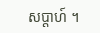សប្តាហ៍ ។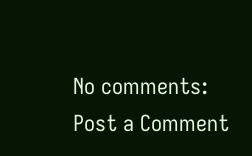No comments:
Post a Comment